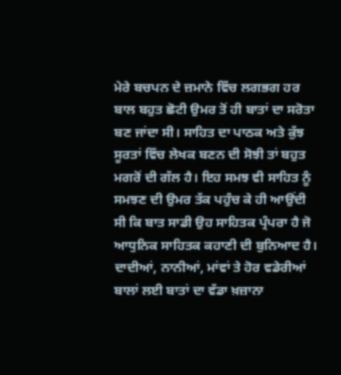ਮੇਰੇ ਬਚਪਨ ਦੇ ਜ਼ਮਾਨੇ ਵਿੱਚ ਲਗਭਗ ਹਰ ਬਾਲ ਬਹੁਤ ਛੋਟੀ ਉਮਰ ਤੋਂ ਹੀ ਬਾਤਾਂ ਦਾ ਸਰੋਤਾ ਬਣ ਜਾਂਦਾ ਸੀ। ਸਾਹਿਤ ਦਾ ਪਾਠਕ ਅਤੇ ਕੁੱਝ ਸੂਰਤਾਂ ਵਿੱਚ ਲੇਖਕ ਬਣਨ ਦੀ ਸੋਝੀ ਤਾਂ ਬਹੁਤ ਮਗਰੋਂ ਦੀ ਗੱਲ ਹੈ। ਇਹ ਸਮਝ ਵੀ ਸਾਹਿਤ ਨੂੰ ਸਮਝਣ ਦੀ ਉਮਰ ਤੱਕ ਪਹੁੰਚ ਕੇ ਹੀ ਆਉਂਦੀ ਸੀ ਕਿ ਬਾਤ ਸਾਡੀ ਉਹ ਸਾਹਿਤਕ ਪ੍ਰੰਪਰਾ ਹੈ ਜੋ ਆਧੁਨਿਕ ਸਾਹਿਤਕ ਕਹਾਣੀ ਦੀ ਬੁਨਿਆਦ ਹੈ। ਦਾਦੀਆਂ, ਨਾਨੀਆਂ, ਮਾਂਵਾਂ ਤੇ ਹੋਰ ਵਡੇਰੀਆਂ ਬਾਲਾਂ ਲਈ ਬਾਤਾਂ ਦਾ ਵੱਡਾ ਖ਼ਜ਼ਾਨਾ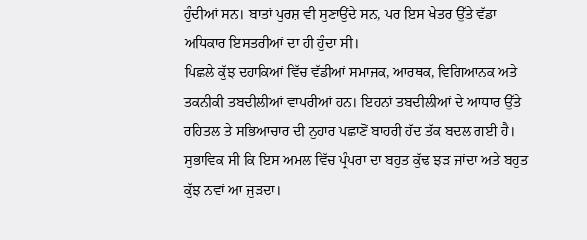ਹੁੰਦੀਆਂ ਸਨ। ਬਾਤਾਂ ਪੁਰਸ਼ ਵੀ ਸੁਣਾਉਂਦੇ ਸਨ, ਪਰ ਇਸ ਖੇਤਰ ਉੱਤੇ ਵੱਡਾ ਅਧਿਕਾਰ ਇਸਤਰੀਆਂ ਦਾ ਹੀ ਹੁੰਦਾ ਸੀ।
ਪਿਛਲੇ ਕੁੱਝ ਦਹਾਕਿਆਂ ਵਿੱਚ ਵੱਡੀਆਂ ਸਮਾਜਕ, ਆਰਥਕ, ਵਿਗਿਆਨਕ ਅਤੇ ਤਕਨੀਕੀ ਤਬਦੀਲੀਆਂ ਵਾਪਰੀਆਂ ਹਨ। ਇਹਨਾਂ ਤਬਦੀਲੀਆਂ ਦੇ ਆਧਾਰ ਉੱਤੇ ਰਹਿਤਲ ਤੇ ਸਭਿਆਚਾਰ ਦੀ ਨੁਹਾਰ ਪਛਾਣੋਂ ਬਾਹਰੀ ਹੱਦ ਤੱਕ ਬਦਲ ਗਈ ਹੈ। ਸੁਭਾਵਿਕ ਸੀ ਕਿ ਇਸ ਅਮਲ ਵਿੱਚ ਪ੍ਰੰਪਰਾ ਦਾ ਬਹੁਤ ਕੁੱਢ ਝੜ ਜਾਂਦਾ ਅਤੇ ਬਹੁਤ ਕੁੱਝ ਨਵਾਂ ਆ ਜੁੜਦਾ।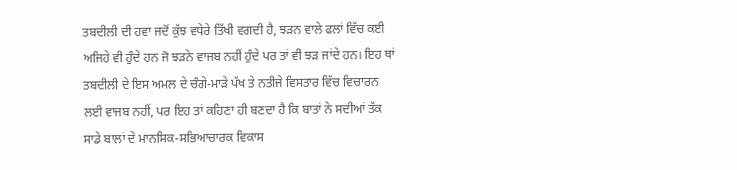ਤਬਦੀਲੀ ਦੀ ਹਵਾ ਜਦੋਂ ਕੁੱਝ ਵਧੇਰੇ ਤਿੱਖੀ ਵਗਦੀ ਹੈ, ਝੜਨ ਵਾਲੇ ਫਲਾਂ ਵਿੱਚ ਕਈ ਅਜਿਹੇ ਵੀ ਹੁੰਦੇ ਹਨ ਜੋ ਝੜਨੇ ਵਾਜਬ ਨਹੀਂ ਹੁੰਦੇ ਪਰ ਤਾਂ ਵੀ ਝੜ ਜਾਂਦੇ ਹਨ। ਇਹ ਥਾਂ ਤਬਦੀਲੀ ਦੇ ਇਸ ਅਮਲ ਦੇ ਚੰਗੇ-ਮਾੜੇ ਪੱਖ ਤੇ ਨਤੀਜੇ ਵਿਸਤਾਰ ਵਿੱਚ ਵਿਚਾਰਨ ਲਈ ਵਾਜਬ ਨਹੀਂ, ਪਰ ਇਹ ਤਾਂ ਕਹਿਣਾ ਹੀ ਬਣਦਾ ਹੈ ਕਿ ਬਾਤਾਂ ਨੇ ਸਦੀਆਂ ਤੱਕ ਸਾਡੇ ਬਾਲਾਂ ਦੇ ਮਾਨਸਿਕ-ਸਭਿਆਚਾਰਕ ਵਿਕਾਸ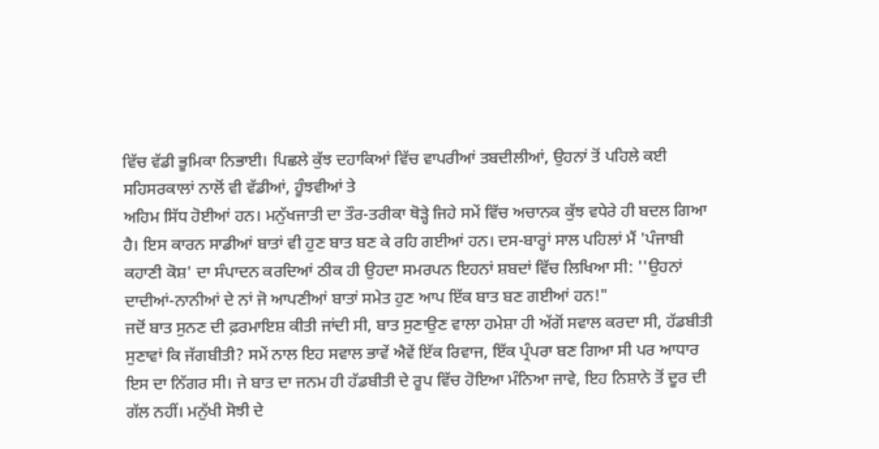ਵਿੱਚ ਵੱਡੀ ਭੂਮਿਕਾ ਨਿਭਾਈ। ਪਿਛਲੇ ਕੁੱਝ ਦਹਾਕਿਆਂ ਵਿੱਚ ਵਾਪਰੀਆਂ ਤਬਦੀਲੀਆਂ, ਉਹਨਾਂ ਤੋਂ ਪਹਿਲੇ ਕਈ ਸਹਿਸਰਕਾਲਾਂ ਨਾਲੋਂ ਵੀ ਵੱਡੀਆਂ, ਹੂੰਝਵੀਆਂ ਤੇ
ਅਹਿਮ ਸਿੱਧ ਹੋਈਆਂ ਹਨ। ਮਨੁੱਖਜਾਤੀ ਦਾ ਤੌਰ-ਤਰੀਕਾ ਥੋੜ੍ਹੇ ਜਿਹੇ ਸਮੇਂ ਵਿੱਚ ਅਚਾਨਕ ਕੁੱਝ ਵਧੇਰੇ ਹੀ ਬਦਲ ਗਿਆ ਹੈ। ਇਸ ਕਾਰਨ ਸਾਡੀਆਂ ਬਾਤਾਂ ਵੀ ਹੁਣ ਬਾਤ ਬਣ ਕੇ ਰਹਿ ਗਈਆਂ ਹਨ। ਦਸ-ਬਾਰ੍ਹਾਂ ਸਾਲ ਪਹਿਲਾਂ ਮੈਂ 'ਪੰਜਾਬੀ ਕਹਾਣੀ ਕੋਸ਼' ਦਾ ਸੰਪਾਦਨ ਕਰਦਿਆਂ ਠੀਕ ਹੀ ਉਹਦਾ ਸਮਰਪਨ ਇਹਨਾਂ ਸ਼ਬਦਾਂ ਵਿੱਚ ਲਿਖਿਆ ਸੀ: ''ਉਹਨਾਂ ਦਾਦੀਆਂ-ਨਾਨੀਆਂ ਦੇ ਨਾਂ ਜੋ ਆਪਣੀਆਂ ਬਾਤਾਂ ਸਮੇਤ ਹੁਣ ਆਪ ਇੱਕ ਬਾਤ ਬਣ ਗਈਆਂ ਹਨ!"
ਜਦੋਂ ਬਾਤ ਸੁਨਣ ਦੀ ਫ਼ਰਮਾਇਸ਼ ਕੀਤੀ ਜਾਂਦੀ ਸੀ, ਬਾਤ ਸੁਣਾਉਣ ਵਾਲਾ ਹਮੇਸ਼ਾ ਹੀ ਅੱਗੋਂ ਸਵਾਲ ਕਰਦਾ ਸੀ, ਹੱਡਬੀਤੀ ਸੁਣਾਵਾਂ ਕਿ ਜੱਗਬੀਤੀ? ਸਮੇਂ ਨਾਲ ਇਹ ਸਵਾਲ ਭਾਵੇਂ ਐਵੇਂ ਇੱਕ ਰਿਵਾਜ, ਇੱਕ ਪ੍ਰੰਪਰਾ ਬਣ ਗਿਆ ਸੀ ਪਰ ਆਧਾਰ ਇਸ ਦਾ ਨਿੱਗਰ ਸੀ। ਜੇ ਬਾਤ ਦਾ ਜਨਮ ਹੀ ਹੱਡਬੀਤੀ ਦੇ ਰੂਪ ਵਿੱਚ ਹੋਇਆ ਮੰਨਿਆ ਜਾਵੇ, ਇਹ ਨਿਸ਼ਾਨੇ ਤੋਂ ਦੂਰ ਦੀ ਗੱਲ ਨਹੀਂ। ਮਨੁੱਖੀ ਸੋਝੀ ਦੇ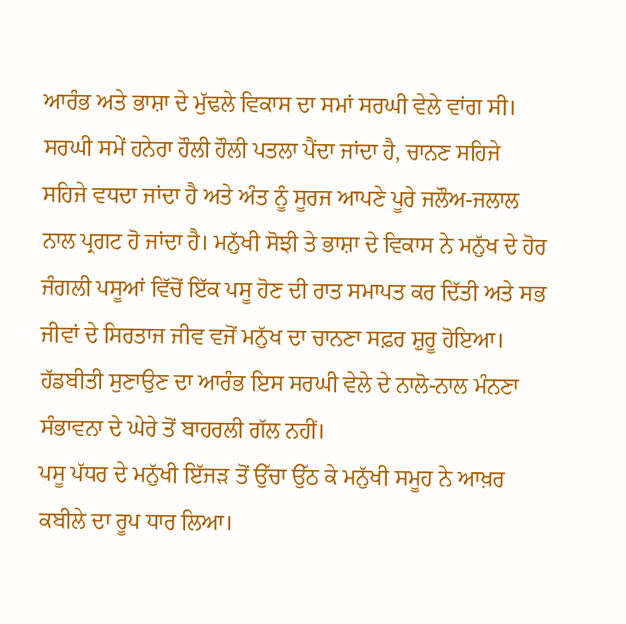ਆਰੰਭ ਅਤੇ ਭਾਸ਼ਾ ਦੇ ਮੁੱਢਲੇ ਵਿਕਾਸ ਦਾ ਸਮਾਂ ਸਰਘੀ ਵੇਲੇ ਵਾਂਗ ਸੀ। ਸਰਘੀ ਸਮੇਂ ਹਨੇਰਾ ਹੌਲੀ ਹੌਲੀ ਪਤਲਾ ਪੈਂਦਾ ਜਾਂਦਾ ਹੈ, ਚਾਨਣ ਸਹਿਜੇ ਸਹਿਜੇ ਵਧਦਾ ਜਾਂਦਾ ਹੈ ਅਤੇ ਅੰਤ ਨੂੰ ਸੂਰਜ ਆਪਣੇ ਪੂਰੇ ਜਲੌਅ-ਜਲਾਲ ਨਾਲ ਪ੍ਰਗਟ ਹੋ ਜਾਂਦਾ ਹੈ। ਮਨੁੱਖੀ ਸੋਝੀ ਤੇ ਭਾਸ਼ਾ ਦੇ ਵਿਕਾਸ ਨੇ ਮਨੁੱਖ ਦੇ ਹੋਰ ਜੰਗਲੀ ਪਸੂਆਂ ਵਿੱਚੋਂ ਇੱਕ ਪਸੂ ਹੋਣ ਦੀ ਰਾਤ ਸਮਾਪਤ ਕਰ ਦਿੱਤੀ ਅਤੇ ਸਭ ਜੀਵਾਂ ਦੇ ਸਿਰਤਾਜ ਜੀਵ ਵਜੋਂ ਮਨੁੱਖ ਦਾ ਚਾਨਣਾ ਸਫ਼ਰ ਸ਼ੁਰੂ ਹੋਇਆ। ਹੱਡਬੀਤੀ ਸੁਣਾਉਣ ਦਾ ਆਰੰਭ ਇਸ ਸਰਘੀ ਵੇਲੇ ਦੇ ਨਾਲੋ-ਨਾਲ ਮੰਨਣਾ ਸੰਭਾਵਨਾ ਦੇ ਘੇਰੇ ਤੋਂ ਬਾਹਰਲੀ ਗੱਲ ਨਹੀਂ।
ਪਸੂ ਪੱਧਰ ਦੇ ਮਨੁੱਖੀ ਇੱਜੜ ਤੋਂ ਉੱਚਾ ਉੱਠ ਕੇ ਮਨੁੱਖੀ ਸਮੂਹ ਨੇ ਆਖ਼ਰ ਕਬੀਲੇ ਦਾ ਰੂਪ ਧਾਰ ਲਿਆ।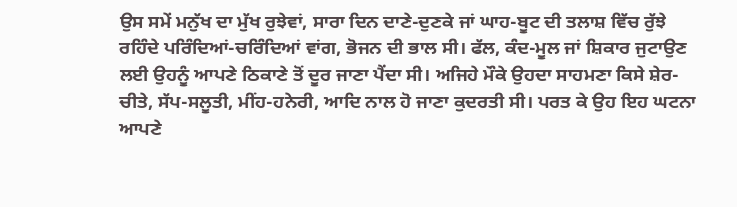ਉਸ ਸਮੇਂ ਮਨੁੱਖ ਦਾ ਮੁੱਖ ਰੁਝੇਵਾਂ, ਸਾਰਾ ਦਿਨ ਦਾਣੇ-ਦੁਣਕੇ ਜਾਂ ਘਾਹ-ਬੂਟ ਦੀ ਤਲਾਸ਼ ਵਿੱਚ ਰੁੱਝੇ ਰਹਿੰਦੇ ਪਰਿੰਦਿਆਂ-ਚਰਿੰਦਿਆਂ ਵਾਂਗ, ਭੋਜਨ ਦੀ ਭਾਲ ਸੀ। ਫੱਲ, ਕੰਦ-ਮੂਲ ਜਾਂ ਸ਼ਿਕਾਰ ਜੁਟਾਉਣ ਲਈ ਉਹਨੂੰ ਆਪਣੇ ਠਿਕਾਣੇ ਤੋਂ ਦੂਰ ਜਾਣਾ ਪੈਂਦਾ ਸੀ। ਅਜਿਹੇ ਮੌਕੇ ਉਹਦਾ ਸਾਹਮਣਾ ਕਿਸੇ ਸ਼ੇਰ-ਚੀਤੇ, ਸੱਪ-ਸਲੂਤੀ, ਮੀਂਹ-ਹਨੇਰੀ, ਆਦਿ ਨਾਲ ਹੋ ਜਾਣਾ ਕੁਦਰਤੀ ਸੀ। ਪਰਤ ਕੇ ਉਹ ਇਹ ਘਟਨਾ ਆਪਣੇ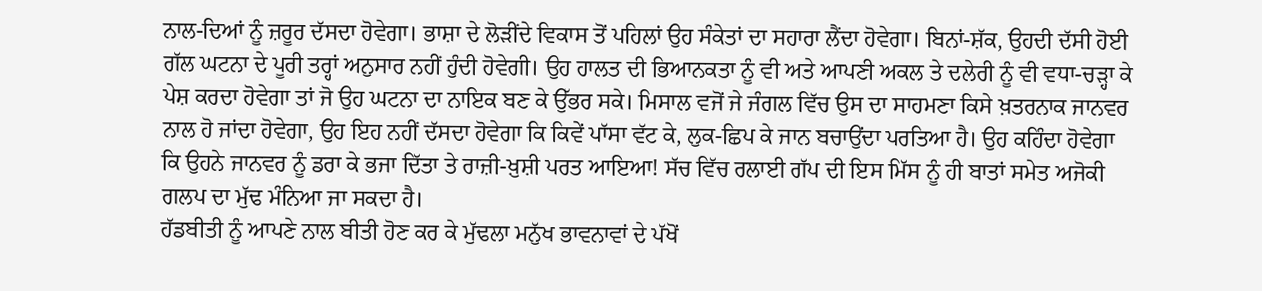ਨਾਲ-ਦਿਆਂ ਨੂੰ ਜ਼ਰੂਰ ਦੱਸਦਾ ਹੋਵੇਗਾ। ਭਾਸ਼ਾ ਦੇ ਲੋੜੀਂਦੇ ਵਿਕਾਸ ਤੋਂ ਪਹਿਲਾਂ ਉਹ ਸੰਕੇਤਾਂ ਦਾ ਸਹਾਰਾ ਲੈਂਦਾ ਹੋਵੇਗਾ। ਬਿਨਾਂ-ਸ਼ੱਕ, ਉਹਦੀ ਦੱਸੀ ਹੋਈ ਗੱਲ ਘਟਨਾ ਦੇ ਪੂਰੀ ਤਰ੍ਹਾਂ ਅਨੁਸਾਰ ਨਹੀਂ ਹੁੰਦੀ ਹੋਵੇਗੀ। ਉਹ ਹਾਲਤ ਦੀ ਭਿਆਨਕਤਾ ਨੂੰ ਵੀ ਅਤੇ ਆਪਣੀ ਅਕਲ ਤੇ ਦਲੇਰੀ ਨੂੰ ਵੀ ਵਧਾ-ਚੜ੍ਹਾ ਕੇ ਪੇਸ਼ ਕਰਦਾ ਹੋਵੇਗਾ ਤਾਂ ਜੋ ਉਹ ਘਟਨਾ ਦਾ ਨਾਇਕ ਬਣ ਕੇ ਉੱਭਰ ਸਕੇ। ਮਿਸਾਲ ਵਜੋਂ ਜੇ ਜੰਗਲ ਵਿੱਚ ਉਸ ਦਾ ਸਾਹਮਣਾ ਕਿਸੇ ਖ਼ਤਰਨਾਕ ਜਾਨਵਰ ਨਾਲ ਹੋ ਜਾਂਦਾ ਹੋਵੇਗਾ, ਉਹ ਇਹ ਨਹੀਂ ਦੱਸਦਾ ਹੋਵੇਗਾ ਕਿ ਕਿਵੇਂ ਪਾੱਸਾ ਵੱਟ ਕੇ, ਲੁਕ-ਛਿਪ ਕੇ ਜਾਨ ਬਚਾਉਂਦਾ ਪਰਤਿਆ ਹੈ। ਉਹ ਕਹਿੰਦਾ ਹੋਵੇਗਾ ਕਿ ਉਹਨੇ ਜਾਨਵਰ ਨੂੰ ਡਰਾ ਕੇ ਭਜਾ ਦਿੱਤਾ ਤੇ ਰਾਜ਼ੀ-ਖ਼ੁਸ਼ੀ ਪਰਤ ਆਇਆ! ਸੱਚ ਵਿੱਚ ਰਲਾਈ ਗੱਪ ਦੀ ਇਸ ਮਿੱਸ ਨੂੰ ਹੀ ਬਾਤਾਂ ਸਮੇਤ ਅਜੋਕੀ ਗਲਪ ਦਾ ਮੁੱਢ ਮੰਨਿਆ ਜਾ ਸਕਦਾ ਹੈ।
ਹੱਡਬੀਤੀ ਨੂੰ ਆਪਣੇ ਨਾਲ ਬੀਤੀ ਹੋਣ ਕਰ ਕੇ ਮੁੱਢਲਾ ਮਨੁੱਖ ਭਾਵਨਾਵਾਂ ਦੇ ਪੱਖੋਂ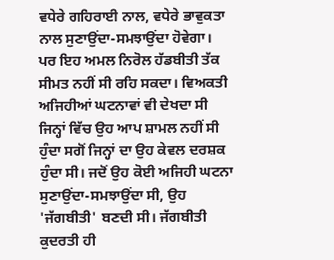ਵਧੇਰੇ ਗਹਿਰਾਈ ਨਾਲ, ਵਧੇਰੇ ਭਾਵੁਕਤਾ ਨਾਲ ਸੁਣਾਉਂਦਾ-ਸਮਝਾਉਂਦਾ ਹੋਵੇਗਾ। ਪਰ ਇਹ ਅਮਲ ਨਿਰੋਲ ਹੱਡਬੀਤੀ ਤੱਕ ਸੀਮਤ ਨਹੀਂ ਸੀ ਰਹਿ ਸਕਦਾ। ਵਿਅਕਤੀ ਅਜਿਹੀਆਂ ਘਟਨਾਵਾਂ ਵੀ ਦੇਖਦਾ ਸੀ ਜਿਨ੍ਹਾਂ ਵਿੱਚ ਉਹ ਆਪ ਸ਼ਾਮਲ ਨਹੀਂ ਸੀ ਹੁੰਦਾ ਸਗੋਂ ਜਿਨ੍ਹਾਂ ਦਾ ਉਹ ਕੇਵਲ ਦਰਸ਼ਕ ਹੁੰਦਾ ਸੀ। ਜਦੋਂ ਉਹ ਕੋਈ ਅਜਿਹੀ ਘਟਨਾ ਸੁਣਾਉਂਦਾ-ਸਮਝਾਉਂਦਾ ਸੀ, ਉਹ 'ਜੱਗਬੀਤੀ' ਬਣਦੀ ਸੀ। ਜੱਗਬੀਤੀ ਕੁਦਰਤੀ ਹੀ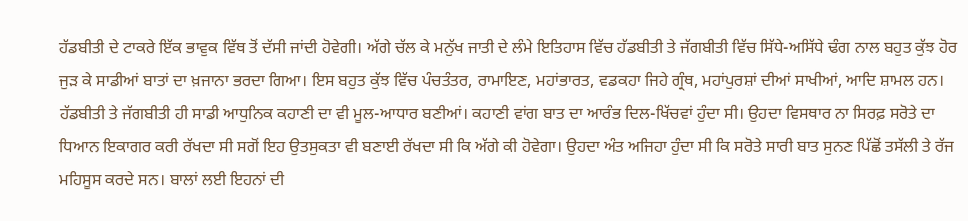ਹੱਡਬੀਤੀ ਦੇ ਟਾਕਰੇ ਇੱਕ ਭਾਵੁਕ ਵਿੱਥ ਤੋਂ ਦੱਸੀ ਜਾਂਦੀ ਹੋਵੇਗੀ। ਅੱਗੇ ਚੱਲ ਕੇ ਮਨੁੱਖ ਜਾਤੀ ਦੇ ਲੰਮੇ ਇਤਿਹਾਸ ਵਿੱਚ ਹੱਡਬੀਤੀ ਤੇ ਜੱਗਬੀਤੀ ਵਿੱਚ ਸਿੱਧੇ-ਅਸਿੱਧੇ ਢੰਗ ਨਾਲ ਬਹੁਤ ਕੁੱਝ ਹੋਰ ਜੁੜ ਕੇ ਸਾਡੀਆਂ ਬਾਤਾਂ ਦਾ ਖ਼ਜਾਨਾ ਭਰਦਾ ਗਿਆ। ਇਸ ਬਹੁਤ ਕੁੱਝ ਵਿੱਚ ਪੰਚਤੰਤਰ, ਰਾਮਾਇਣ, ਮਹਾਂਭਾਰਤ, ਵਡਕਹਾ ਜਿਹੇ ਗ੍ਰੰਥ, ਮਹਾਂਪੁਰਸ਼ਾਂ ਦੀਆਂ ਸਾਖੀਆਂ, ਆਦਿ ਸ਼ਾਮਲ ਹਨ।
ਹੱਡਬੀਤੀ ਤੇ ਜੱਗਬੀਤੀ ਹੀ ਸਾਡੀ ਆਧੁਨਿਕ ਕਹਾਣੀ ਦਾ ਵੀ ਮੂਲ-ਆਧਾਰ ਬਣੀਆਂ। ਕਹਾਣੀ ਵਾਂਗ ਬਾਤ ਦਾ ਆਰੰਭ ਦਿਲ-ਖਿੱਚਵਾਂ ਹੁੰਦਾ ਸੀ। ਉਹਦਾ ਵਿਸਥਾਰ ਨਾ ਸਿਰਫ਼ ਸਰੋਤੇ ਦਾ ਧਿਆਨ ਇਕਾਗਰ ਕਰੀ ਰੱਖਦਾ ਸੀ ਸਗੋਂ ਇਹ ਉਤਸੁਕਤਾ ਵੀ ਬਣਾਈ ਰੱਖਦਾ ਸੀ ਕਿ ਅੱਗੇ ਕੀ ਹੋਵੇਗਾ। ਉਹਦਾ ਅੰਤ ਅਜਿਹਾ ਹੁੰਦਾ ਸੀ ਕਿ ਸਰੋਤੇ ਸਾਰੀ ਬਾਤ ਸੁਨਣ ਪਿੱਛੋਂ ਤਸੱਲੀ ਤੇ ਰੱਜ ਮਹਿਸੂਸ ਕਰਦੇ ਸਨ। ਬਾਲਾਂ ਲਈ ਇਹਨਾਂ ਦੀ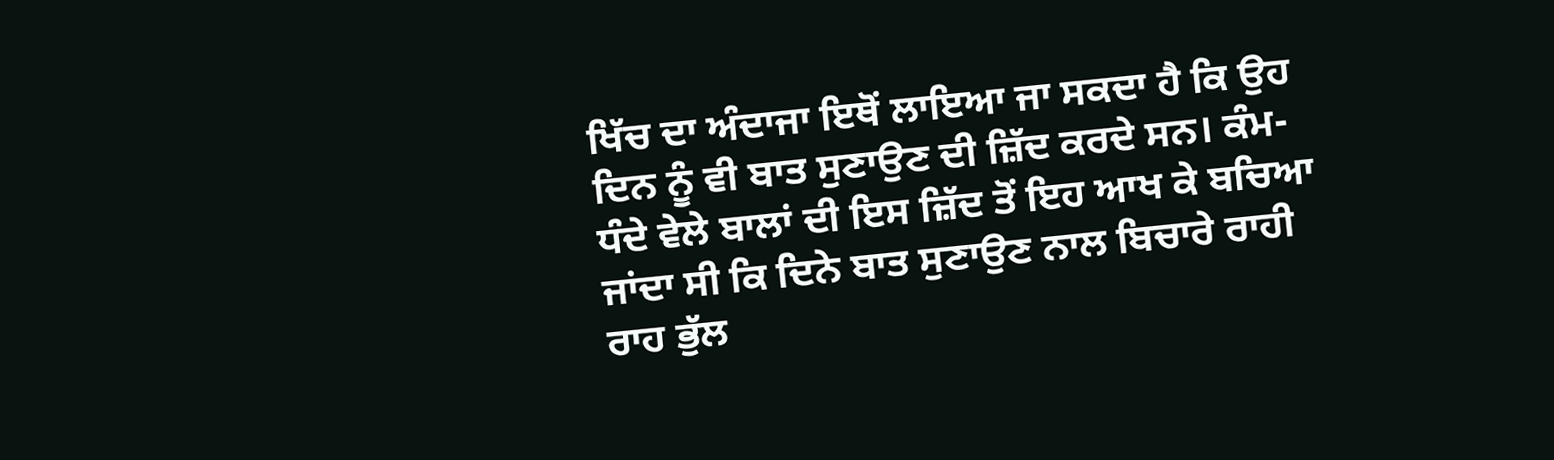ਖਿੱਚ ਦਾ ਅੰਦਾਜਾ ਇਥੋਂ ਲਾਇਆ ਜਾ ਸਕਦਾ ਹੈ ਕਿ ਉਹ ਦਿਨ ਨੂੰ ਵੀ ਬਾਤ ਸੁਣਾਉਣ ਦੀ ਜ਼ਿੱਦ ਕਰਦੇ ਸਨ। ਕੰਮ-ਧੰਦੇ ਵੇਲੇ ਬਾਲਾਂ ਦੀ ਇਸ ਜ਼ਿੱਦ ਤੋਂ ਇਹ ਆਖ ਕੇ ਬਚਿਆ ਜਾਂਦਾ ਸੀ ਕਿ ਦਿਨੇ ਬਾਤ ਸੁਣਾਉਣ ਨਾਲ ਬਿਚਾਰੇ ਰਾਹੀ ਰਾਹ ਭੁੱਲ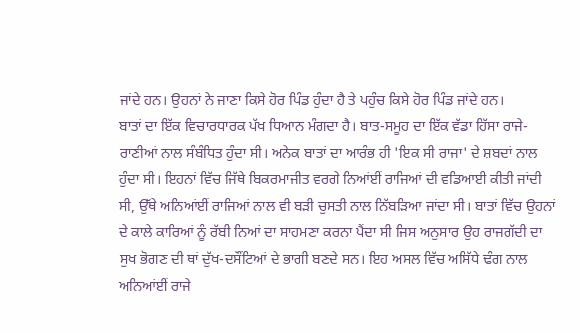ਜਾਂਦੇ ਹਨ। ਉਹਨਾਂ ਨੇ ਜਾਣਾ ਕਿਸੇ ਹੋਰ ਪਿੰਡ ਹੁੰਦਾ ਹੈ ਤੇ ਪਹੁੰਚ ਕਿਸੇ ਹੋਰ ਪਿੰਡ ਜਾਂਦੇ ਹਨ।
ਬਾਤਾਂ ਦਾ ਇੱਕ ਵਿਚਾਰਧਾਰਕ ਪੱਖ ਧਿਆਨ ਮੰਗਦਾ ਹੈ। ਬਾਤ-ਸਮੂਹ ਦਾ ਇੱਕ ਵੱਡਾ ਹਿੱਸਾ ਰਾਜੇ-ਰਾਣੀਆਂ ਨਾਲ ਸੰਬੰਧਿਤ ਹੁੰਦਾ ਸੀ। ਅਨੇਕ ਬਾਤਾਂ ਦਾ ਆਰੰਭ ਹੀ 'ਇਕ ਸੀ ਰਾਜਾ' ਦੇ ਸ਼ਬਦਾਂ ਨਾਲ ਹੁੰਦਾ ਸੀ। ਇਹਨਾਂ ਵਿੱਚ ਜਿੱਥੇ ਬਿਕਰਮਾਜੀਤ ਵਰਗੇ ਨਿਆਂਈਂ ਰਾਜਿਆਂ ਦੀ ਵਡਿਆਈ ਕੀਤੀ ਜਾਂਦੀ ਸੀ, ਉੱਥੇ ਅਨਿਆਂਈਂ ਰਾਜਿਆਂ ਨਾਲ ਵੀ ਬੜੀ ਚੁਸਤੀ ਨਾਲ ਨਿੱਬੜਿਆ ਜਾਂਦਾ ਸੀ। ਬਾਤਾਂ ਵਿੱਚ ਉਹਨਾਂ ਦੇ ਕਾਲੇ ਕਾਰਿਆਂ ਨੂੰ ਰੱਬੀ ਨਿਆਂ ਦਾ ਸਾਹਮਣਾ ਕਰਨਾ ਪੈਂਦਾ ਸੀ ਜਿਸ ਅਨੁਸਾਰ ਉਹ ਰਾਜਗੱਦੀ ਦਾ ਸੁਖ ਭੋਗਣ ਦੀ ਥਾਂ ਦੁੱਖ-ਦਸੌਂਟਿਆਂ ਦੇ ਭਾਗੀ ਬਣਦੇ ਸਨ। ਇਹ ਅਸਲ ਵਿੱਚ ਅਸਿੱਧੇ ਢੰਗ ਨਾਲ ਅਨਿਆਂਈਂ ਰਾਜੇ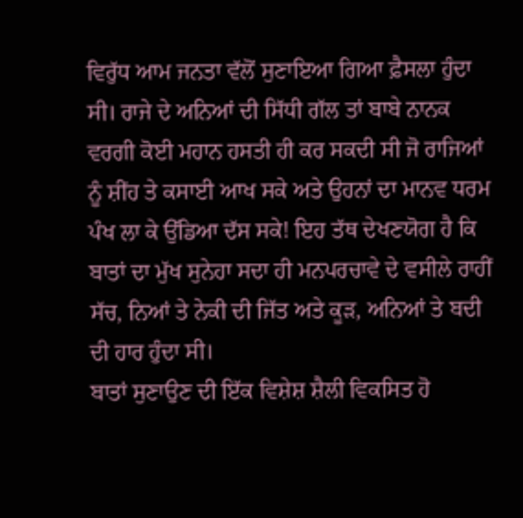ਵਿਰੁੱਧ ਆਮ ਜਨਤਾ ਵੱਲੋਂ ਸੁਣਾਇਆ ਗਿਆ ਫ਼ੈਸਲਾ ਹੁੰਦਾ ਸੀ। ਰਾਜੇ ਦੇ ਅਨਿਆਂ ਦੀ ਸਿੱਧੀ ਗੱਲ ਤਾਂ ਬਾਬੇ ਨਾਨਕ ਵਰਗੀ ਕੋਈ ਮਹਾਨ ਹਸਤੀ ਹੀ ਕਰ ਸਕਦੀ ਸੀ ਜੋ ਰਾਜਿਆਂ ਨੂੰ ਸ਼ੀਂਹ ਤੇ ਕਸਾਈ ਆਖ ਸਕੇ ਅਤੇ ਉਹਨਾਂ ਦਾ ਮਾਨਵ ਧਰਮ ਪੰਖ ਲਾ ਕੇ ਉੱਡਿਆ ਦੱਸ ਸਕੇ! ਇਹ ਤੱਥ ਦੇਖਣਯੋਗ ਹੈ ਕਿ ਬਾਤਾਂ ਦਾ ਮੁੱਖ ਸੁਨੇਹਾ ਸਦਾ ਹੀ ਮਨਪਰਚਾਵੇ ਦੇ ਵਸੀਲੇ ਰਾਹੀਂ ਸੱਚ, ਨਿਆਂ ਤੇ ਨੇਕੀ ਦੀ ਜਿੱਤ ਅਤੇ ਕੂੜ, ਅਨਿਆਂ ਤੇ ਬਦੀ ਦੀ ਹਾਰ ਹੁੰਦਾ ਸੀ।
ਬਾਤਾਂ ਸੁਣਾਉਣ ਦੀ ਇੱਕ ਵਿਸ਼ੇਸ਼ ਸ਼ੈਲੀ ਵਿਕਸਿਤ ਹੋ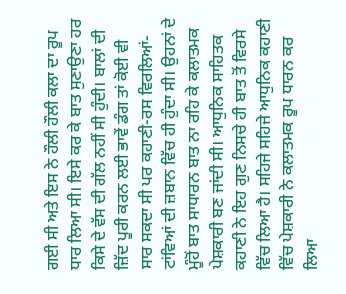ਗਈ ਸੀ ਅਤੇ ਇਸ ਨੇ ਹੌਲੀ ਹੌਲੀ ਕਲਾ ਦਾ ਰੂਪ ਧਾਰ ਲਿਆ ਸੀ। ਇਸੇ ਕਰ ਕੇ ਬਾਤ ਸੁਣਾਉਣਾ ਹਰ ਕਿਸੇ ਦੇ ਵੱਸ ਦੀ ਗੱਲ ਨਹੀਂ ਸੀ ਹੁੰਦੀ। ਬਾਲਾਂ ਦੀ ਜ਼ਿੱਦ ਪੂਰੀ ਕਰਨ ਲਈ ਭਾਵੇਂ ਡੰਗ ਤਾਂ ਕੋਈ ਵੀ ਸਾਰ ਸਕਦਾ ਸੀ ਪਰ ਕਹਾਣੀ-ਰਸ ਵਿਰਲਿਆਂ-ਟਾਂਵਿਆਂ ਦੀ ਜ਼ਬਾਨ ਵਿੱਚ ਹੀ ਹੁੰਦਾ ਸੀ। ਉਹਨਾਂ ਦੇ ਮੂੰਹੋਂ ਬਾਤ ਸਾਧਾਰਨ ਬਾਤ ਨਾ ਰਹਿ ਕੇ ਕਲਾਤਮਕ ਪੇਸ਼ਕਾਰੀ ਬਣ ਜਾਂਦੀ ਸੀ। ਆਧੁਨਿਕ ਸਾਹਿਤਕ ਕਹਾਣੀ ਨੇ ਇਹ ਗੁਣ ਨਿਸਚੇ ਹੀ ਬਾਤ ਤੋਂ ਵਿਰਸੇ ਵਿੱਚ ਲਿਆ ਹੈ। ਸਹਿਜੇ ਸਹਿਜੇ ਆਧੁਨਿਕ ਕਹਾਣੀ ਵਿੱਚ ਪੇਸ਼ਕਾਰੀ ਨੇ ਕਲਾਤਮਕ ਰੂਪ ਧਾਰਨ ਕਰ ਲਿਆ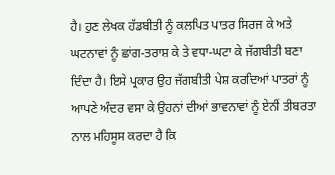ਹੈ। ਹੁਣ ਲੇਖਕ ਹੱਡਬੀਤੀ ਨੂੰ ਕਲਪਿਤ ਪਾਤਰ ਸਿਰਜ ਕੇ ਅਤੇ ਘਟਨਾਵਾਂ ਨੂੰ ਛਾਂਗ-ਤਰਾਸ਼ ਕੇ ਤੇ ਵਧਾ-ਘਟਾ ਕੇ ਜੱਗਬੀਤੀ ਬਣਾ ਦਿੰਦਾ ਹੈ। ਇਸੇ ਪ੍ਰਕਾਰ ਉਹ ਜੱਗਬੀਤੀ ਪੇਸ਼ ਕਰਦਿਆਂ ਪਾਤਰਾਂ ਨੂੰ ਆਪਣੇ ਅੰਦਰ ਵਸਾ ਕੇ ਉਹਨਾਂ ਦੀਆਂ ਭਾਵਨਾਵਾਂ ਨੂੰ ਏਨੀਂ ਤੀਬਰਤਾ ਨਾਲ ਮਹਿਸੂਸ ਕਰਦਾ ਹੈ ਕਿ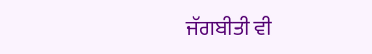ਜੱਗਬੀਤੀ ਵੀ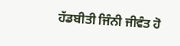ਹੱਡਬੀਤੀ ਜਿੰਨੀ ਜੀਵੰਤ ਹੋ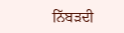ਨਿੱਬੜਦੀ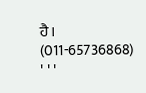ਹੈ।
(011-65736868)
' ' '